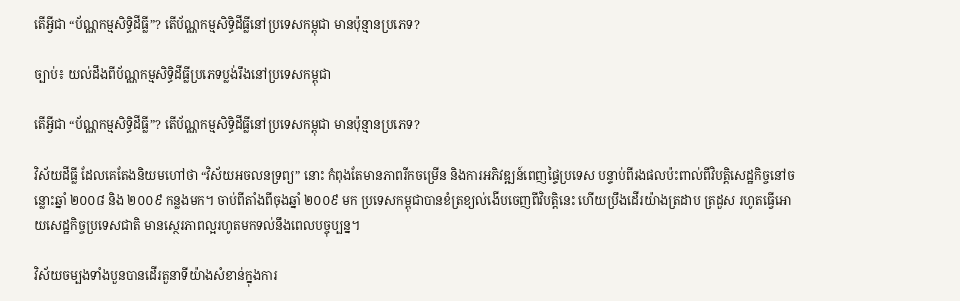តើអ្វីជា “ប័ណ្ណកម្មសិទ្ធិដីធ្លី”? តើប័ណ្ណកម្មសិទ្ធិដីធ្លីនៅប្រទេសកម្ពុជា មានប៉ុន្មានប្រភេទ?

ច្បាប់៖ យល់ដឹងពីប័ណ្ណកម្មសិទ្ធិដីធ្លីប្រភេទប្លង់រឹងនៅប្រទេសកម្ពុជា

តើអ្វីជា “ប័ណ្ណកម្មសិទ្ធិដីធ្លី”? តើប័ណ្ណកម្មសិទ្ធិដីធ្លីនៅប្រទេសកម្ពុជា មានប៉ុន្មានប្រភេទ?

វិស័យដីធ្លី ដែលគេតែងនិយមហៅថា “វិស័យអចលនទ្រព្យ” នោះ កំពុងតែមានភាពរីកចម្រើន និងការអភិវឌ្ឍន៍ពេញផ្ទៃប្រទេស បន្ទាប់ពីរងផលប៉ះពាល់ពីវិបត្តិសេដ្ឋកិច្ចនៅចន្លោះឆ្នាំ ២០០៨ និង ២០០៩ កន្លងមក។ ចាប់ពីតាំងពីចុងឆ្នាំ ២០០៩ មក ប្រទេសកម្ពុជាបានខំត្រខ្យល់ងើបចេញពីវិបត្តិនេះ ហើយប្រឹងដើរយ៉ាងត្រដាប ត្រដួស រហូតធ្វើអោយសេដ្ឋកិច្ចប្រទេសជាតិ មានស្ថេរភាពល្អរហូតមកទល់នឹងពេលបច្ចុប្បន្ន។

វិស័យចម្បងទាំងបួនបានដើរតួនាទីយ៉ាងសំខាន់ក្នុងការ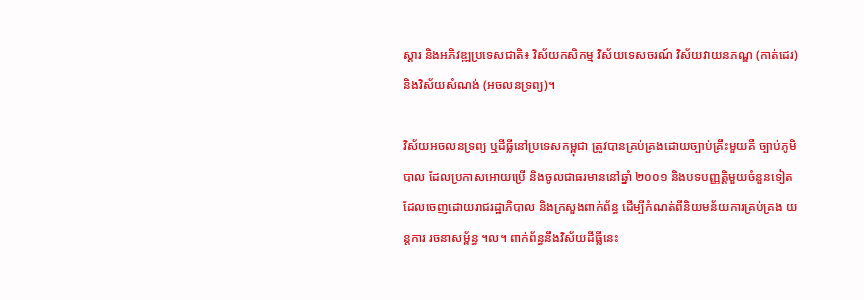ស្តារ និងអភិវឌ្ឍប្រទេសជាតិ៖ វិស័យកសិកម្ម វិស័យទេសចរណ៍ វិស័យវាយនភណ្ឌ (កាត់ដេរ) និងវិស័យសំណង់ (អចលនទ្រព្យ)។

វិស័យអចលនទ្រព្យ ឬដីធ្លីនៅប្រទេសកម្ពុជា ត្រូវបានគ្រប់គ្រងដោយច្បាប់គ្រឹះមួយគឺ ច្បាប់ភូមិបាល ដែលប្រកាសអោយប្រើ និងចូលជាធរមាននៅឆ្នាំ ២០០១ និងបទបញ្ញត្តិមួយចំនួនទៀត ដែលចេញដោយរាជរដ្ឋាភិបាល និងក្រសួងពាក់ព័ន្ធ ដើម្បីកំណត់ពីនិយមន័យការគ្រប់គ្រង យន្តការ រចនាសម្ព័ន្ធ ។ល។ ពាក់ព័ន្ធនឹងវិស័យដីធ្លីនេះ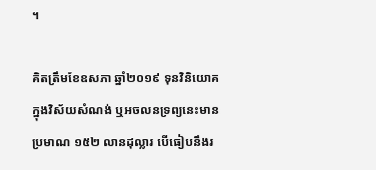។

គិតត្រឹមខែឧសភា ឆ្នាំ២០១៩ ទុនវិនិយោគក្នុងវិស័យសំណង់ ឬអចលនទ្រព្យនេះមានប្រមាណ ១៥២ លានដុល្លារ បើធៀបនឹងរ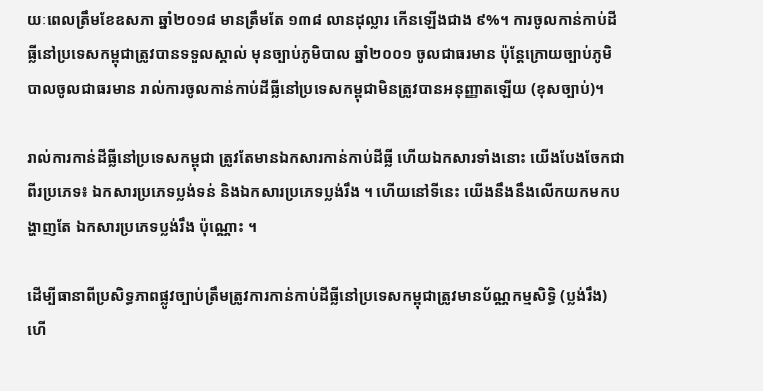យៈពេលត្រឹមខែឧសភា ឆ្នាំ២០១៨ មានត្រឹមតែ ១៣៨ លានដុល្លារ កើនឡើងជាង ៩%។ ការចូលកាន់កាប់ដីធ្លីនៅប្រទេសកម្ពុជាត្រូវបានទទួលស្គាល់ មុនច្បាប់ភូមិបាល ឆ្នាំ២០០១ ចូលជាធរមាន ប៉ុន្តែក្រោយច្បាប់ភូមិបាលចូលជាធរមាន រាល់ការចូលកាន់កាប់ដីធ្លីនៅប្រទេសកម្ពុជាមិនត្រូវបានអនុញ្ញាតឡើយ (ខុសច្បាប់)។

រាល់ការកាន់ដីធ្លីនៅប្រទេសកម្ពុជា ត្រូវតែមានឯកសារកាន់កាប់ដីធ្លី ហើយឯកសារទាំងនោះ យើងបែងចែកជាពីរប្រភេទ៖ ឯកសារប្រភេទប្លង់ទន់ និងឯកសារប្រភេទប្លង់រឹង ។ ហើយនៅទីនេះ យើងនឹងនឹងលើកយកមកបង្ហាញតែ ឯកសារប្រភេទប្លង់រឹង ប៉ុណ្ណោះ ។

ដើម្បីធានាពីប្រសិទ្ធភាពផ្លូវច្បាប់ត្រឹមត្រូវការកាន់កាប់ដីធ្លីនៅប្រទេសកម្ពុជាត្រូវមានប័ណ្ណកម្មសិទ្ធិ (ប្លង់រឹង) ហើ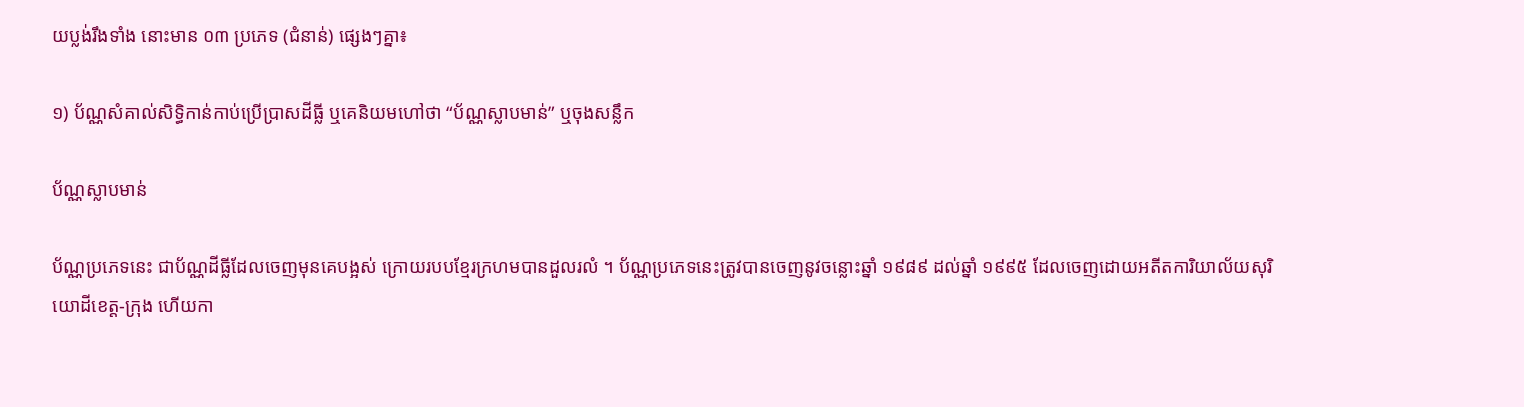យប្លង់រឹងទាំង នោះមាន ០៣ ប្រភេទ (ជំនាន់) ផ្សេងៗគ្នា៖

១) ប័ណ្ណសំគាល់សិទ្ធិកាន់កាប់ប្រើប្រាសដីធ្លី ឬគេនិយមហៅថា “ប័ណ្ណស្លាបមាន់” ឬចុងសន្លឹក

ប័ណ្ណស្លាបមាន់

ប័ណ្ណប្រភេទនេះ ជាប័ណ្ណដីធ្លីដែលចេញមុនគេបង្អស់ ក្រោយរបបខ្មែរក្រហមបានដួលរលំ ។ ប័ណ្ណប្រភេទនេះត្រូវបានចេញនូវចន្លោះឆ្នាំ ១៩៨៩ ដល់ឆ្នាំ ១៩៩៥ ដែលចេញដោយអតីតការិយាល័យសុរិយោដីខេត្ត-ក្រុង ហើយកា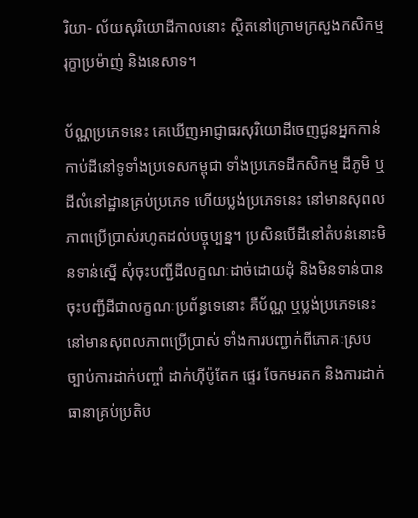រិយា- ល័យសុរិយោដីកាលនោះ ស្ថិតនៅក្រោមក្រសួងកសិកម្ម រុក្ខាប្រម៉ាញ់ និងនេសាទ។

ប័ណ្ណប្រភេទនេះ គេឃើញអាជ្ញាធរសុរិយោដីចេញជូនអ្នកកាន់កាប់ដីនៅទូទាំងប្រទេសកម្ពុជា ទាំងប្រភេទដីកសិកម្ម ដីភូមិ ឬដីលំនៅដ្ឋានគ្រប់ប្រភេទ ហើយប្លង់ប្រភេទនេះ នៅមានសុពលភាពប្រើប្រាស់រហូតដល់បច្ចុប្បន្ន។ ប្រសិនបើដីនៅតំបន់នោះមិនទាន់ស្នើ សុំចុះបញ្ជីដីលក្ខណៈដាច់ដោយដុំ និងមិនទាន់បានចុះបញ្ជីដីជាលក្ខណៈប្រព័ន្ធទេនោះ គឺប័ណ្ណ ឬប្លង់ប្រភេទនេះ នៅមានសុពលភាពប្រើប្រាស់ ទាំងការបញ្ជាក់ពីភោគៈស្របច្បាប់ការដាក់បញ្ចាំ ដាក់ហ៊ីប៉ូតែក ផ្ទេរ ចែកមរតក និងការដាក់ធានាគ្រប់ប្រតិប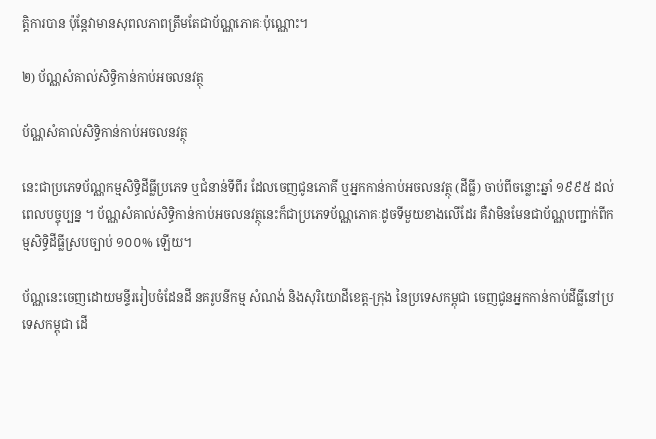ត្តិការបាន ប៉ុន្តែវាមានសុពលភាពត្រឹមតែជាប័ណ្ណភោគៈប៉ុណ្ណោះ។

២) ប័ណ្ណសំគាល់សិទ្ធិកាន់កាប់អចលនវត្ថុ

ប័ណ្ណសំគាល់សិទ្ធិកាន់កាប់អចលនវត្ថុ

នេះជាប្រភេទប័ណ្ណកម្មសិទ្ធិដីធ្លីប្រភេទ ឬជំនាន់ទីពីរ ដែលចេញជូនភោគី ឬអ្នកកាន់កាប់អចលនវត្ថុ (ដីធ្លី) ចាប់ពីចន្លោះឆ្នាំ ១៩៩៥ ដល់ពេលបច្ចុប្បន្ន ។ ប័ណ្ណសំគាល់សិទ្ធិកាន់កាប់អចលនវត្ថុនេះក៏ជាប្រភេទប័ណ្ណភោគៈដូចទីមួយខាងលើដែរ គឺវាមិនមែនជាប័ណ្ណបញ្ជាក់ពីកម្មសិទ្ធិដីធ្លីស្របច្បាប់ ១០០% ឡើយ។

ប័ណ្ណនេះចេញដោយមន្ទីររៀបចំដែនដី នគរូបនីកម្ម សំណង់ និងសុរិយោដីខេត្ត-ក្រុង នៃប្រទេសកម្ពុជា ចេញជូនអ្នកកាន់កាប់ដីធ្លីនៅប្រទេសកម្ពុជា ដើ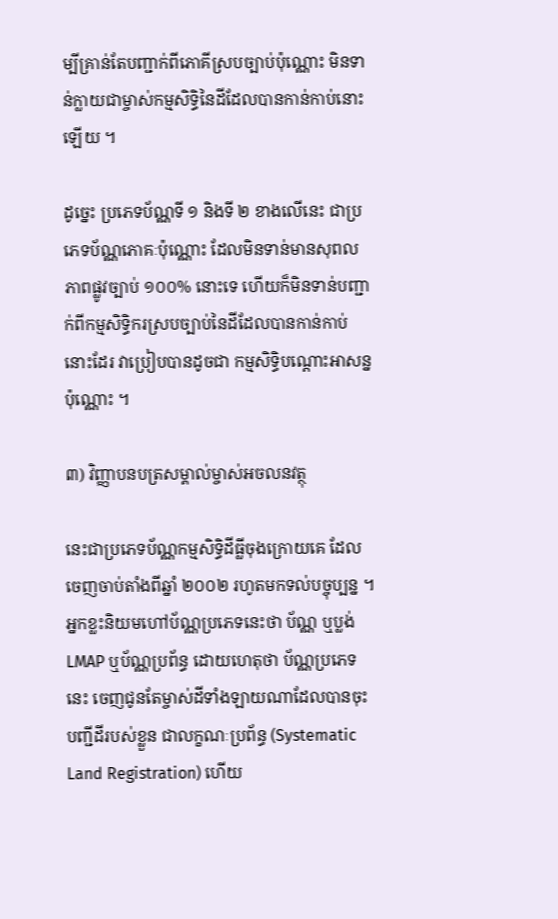ម្បីគ្រាន់តែបញ្ជាក់ពីភោគីស្របច្បាប់ប៉ុណ្ណោះ មិនទាន់ក្លាយជាម្ចាស់កម្មសិទ្ធិនៃដីដែលបានកាន់កាប់នោះឡើយ ។

ដូច្នេះ ប្រភេទប័ណ្ណទី ១ និងទី ២ ខាងលើនេះ ជាប្រភេទប័ណ្ណភោគៈប៉ុណ្ណោះ ដែលមិនទាន់មានសុពលភាពផ្លូវច្បាប់ ១០០% នោះទេ ហើយក៏មិនទាន់បញ្ជាក់ពីកម្មសិទ្ធិករស្របច្បាប់នៃដីដែលបានកាន់កាប់នោះដែរ វាប្រៀបបានដូចជា កម្មសិទ្ធិបណ្តោះអាសន្នប៉ុណ្ណោះ ។

៣) វិញ្ញាបនបត្រសម្គាល់ម្ចាស់អចលនវត្ថុ

នេះជាប្រភេទប័ណ្ណកម្មសិទ្ធិដីធ្លីចុងក្រោយគេ ដែលចេញចាប់តាំងពីឆ្នាំ ២០០២ រហូតមកទល់បច្ចុប្បន្ន ។ អ្នកខ្លះនិយមហៅប័ណ្ណប្រភេទនេះថា ប័ណ្ណ ឬប្លង់ LMAP ឬប័ណ្ណប្រព័ន្ធ ដោយហេតុថា ប័ណ្ណប្រភេទនេះ ចេញជូនតែម្ចាស់ដីទាំងឡាយណាដែលបានចុះបញ្ជីដីរបស់ខ្លួន ជាលក្ខណៈប្រព័ន្ធ (Systematic Land Registration) ហើយ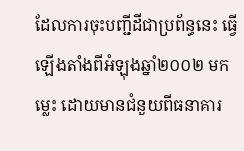ដែលការចុះបញ្ជីដីជាប្រព័ន្ធនេះ ធ្វើឡើងតាំងពីអំឡុងឆ្នាំ២០០២ មកម្លេះ ដោយមានជំនួយពីធនាគារ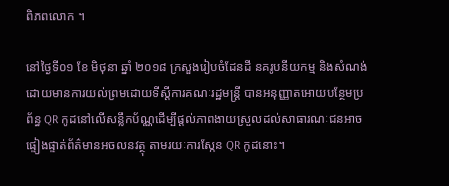ពិភពលោក ។

នៅថ្ងៃទី០១ ខែ មិថុនា ឆ្នាំ ២០១៨ ក្រសួងរៀបចំដែនដី នគរូបនីយកម្ម និងសំណង់ ដោយមានការយល់ព្រមដោយទីស្តីការគណៈរដ្ឋមន្ត្រី បានអនុញ្ញាតអោយបន្ថែមប្រព័ន្ធ QR កូដនៅលើសន្លឹកប័ណ្ណដើម្បីផ្តល់ភាពងាយស្រួលដល់សាធារណៈជនអាចផ្ទៀងផ្ទាត់ព័ត៌មានអចលនវត្ថុ តាមរយៈការស្កែន QR កូដនោះ។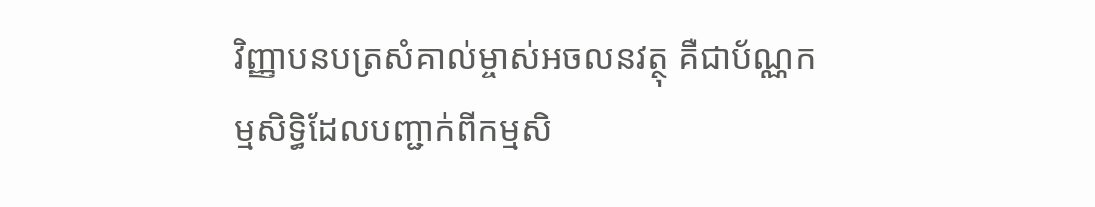វិញ្ញាបនបត្រសំគាល់ម្ចាស់អចលនវត្ថុ គឺជាប័ណ្ណកម្មសិទ្ធិដែលបញ្ជាក់ពីកម្មសិ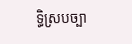ទ្ធិស្របច្បា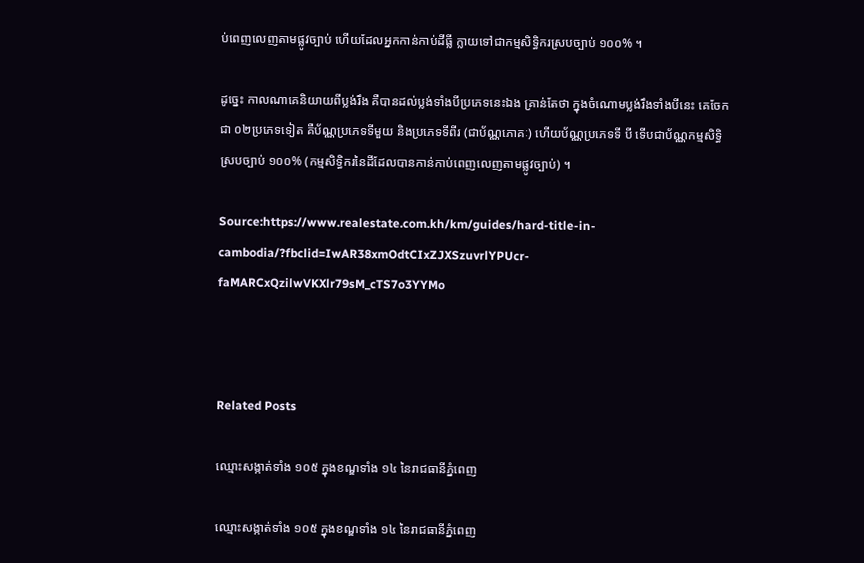ប់ពេញលេញតាមផ្លូវច្បាប់ ហើយដែលអ្នកកាន់កាប់ដីធ្លី ក្លាយទៅជាកម្មសិទ្ធិករស្របច្បាប់ ១០០% ។

ដូច្នេះ កាលណាគេនិយាយពីប្លង់រឹង គឺបានដល់ប្លង់ទាំងបីប្រភេទនេះឯង គ្រាន់តែថា ក្នុងចំណោមប្លង់រឹងទាំងបីនេះ គេចែកជា ០២ប្រភេទទៀត គឺប័ណ្ណប្រភេទទីមួយ និងប្រភេទទីពីរ (ជាប័ណ្ណភោគៈ) ហើយប័ណ្ណប្រភេទទី បី ទើបជាប័ណ្ណកម្មសិទ្ធិស្របច្បាប់ ១០០% (កម្មសិទ្ធិករនៃដីដែលបានកាន់កាប់ពេញលេញតាមផ្លូវច្បាប់) ។

Source:https://www.realestate.com.kh/km/guides/hard-title-in-cambodia/?fbclid=IwAR38xmOdtCIxZJXSzuvrlYPUcr-faMARCxQzilwVKXlr79sM_cTS7o3YYMo



Related Posts

ឈ្មោះសង្កាត់ទាំង ១០៥ ក្នុងខណ្ឌទាំង ១៤ នៃរាជធានីភ្នំពេញ

ឈ្មោះសង្កាត់ទាំង ១០៥ ក្នុងខណ្ឌទាំង ១៤ នៃរាជធានីភ្នំពេញ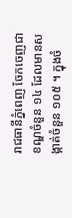រាជធានីភ្នំពេញ ចែកចេញជាខណ្ឌចំនួន ១៤ ដែលមានសង្កាត់ចំនួន ១០៥ ។ ក្នុងចំ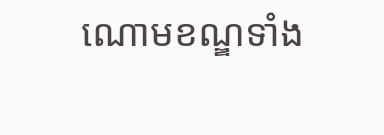ណោមខណ្ឌទាំង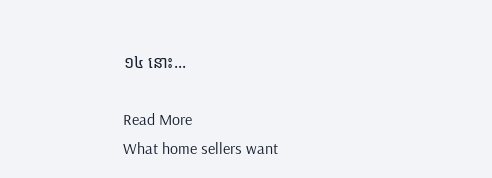១៤ នោះ...

Read More
What home sellers want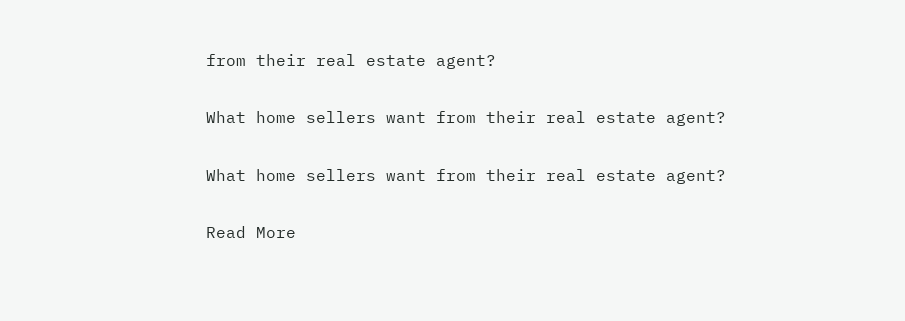from their real estate agent?

What home sellers want from their real estate agent?

What home sellers want from their real estate agent?

Read More